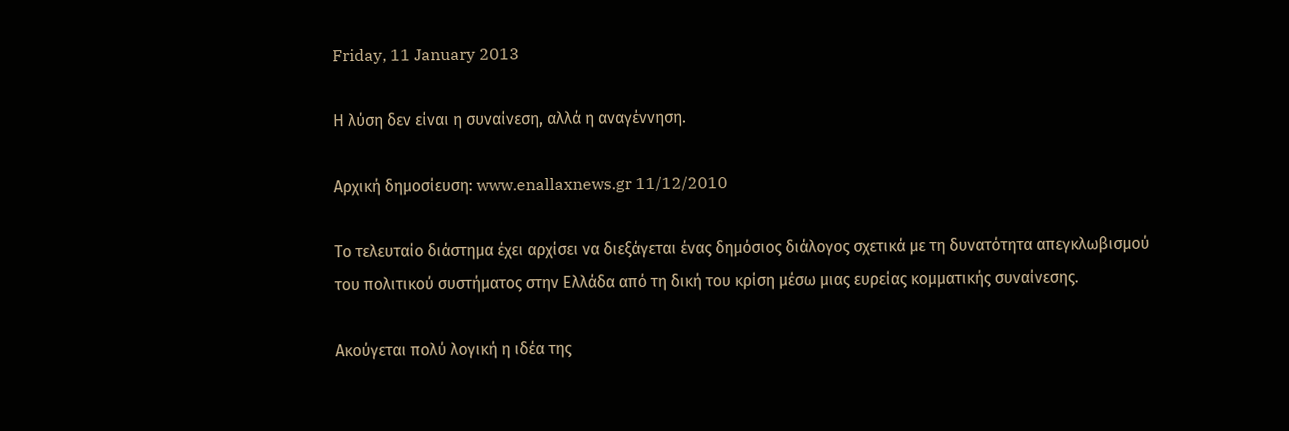Friday, 11 January 2013

Η λύση δεν είναι η συναίνεση, αλλά η αναγέννηση.

Aρχική δημοσίευση: www.enallaxnews.gr 11/12/2010

Το τελευταίο διάστημα έχει αρχίσει να διεξάγεται ένας δημόσιος διάλογος σχετικά με τη δυνατότητα απεγκλωβισμού του πολιτικού συστήματος στην Ελλάδα από τη δική του κρίση μέσω μιας ευρείας κομματικής συναίνεσης.

Ακούγεται πολύ λογική η ιδέα της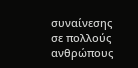συναίνεσης σε πολλούς ανθρώπους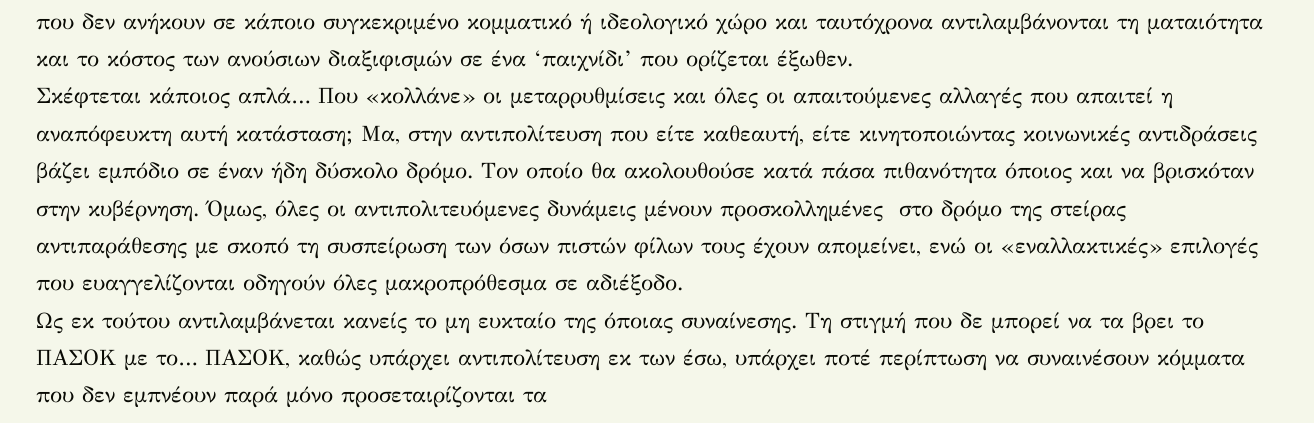που δεν ανήκουν σε κάποιο συγκεκριμένο κομματικό ή ιδεολογικό χώρο και ταυτόχρονα αντιλαμβάνονται τη ματαιότητα και το κόστος των ανούσιων διαξιφισμών σε ένα ‘παιχνίδι’ που ορίζεται έξωθεν.
Σκέφτεται κάποιος απλά… Που «κολλάνε» οι μεταρρυθμίσεις και όλες οι απαιτούμενες αλλαγές που απαιτεί η αναπόφευκτη αυτή κατάσταση; Μα, στην αντιπολίτευση που είτε καθεαυτή, είτε κινητοποιώντας κοινωνικές αντιδράσεις βάζει εμπόδιο σε έναν ήδη δύσκολο δρόμο. Τον οποίο θα ακολουθούσε κατά πάσα πιθανότητα όποιος και να βρισκόταν στην κυβέρνηση. Όμως, όλες οι αντιπολιτευόμενες δυνάμεις μένουν προσκολλημένες  στο δρόμο της στείρας αντιπαράθεσης με σκοπό τη συσπείρωση των όσων πιστών φίλων τους έχουν απομείνει, ενώ οι «εναλλακτικές» επιλογές που ευαγγελίζονται οδηγούν όλες μακροπρόθεσμα σε αδιέξοδο.
Ως εκ τούτου αντιλαμβάνεται κανείς το μη ευκταίο της όποιας συναίνεσης. Τη στιγμή που δε μπορεί να τα βρει το ΠΑΣΟΚ με το… ΠΑΣΟΚ, καθώς υπάρχει αντιπολίτευση εκ των έσω, υπάρχει ποτέ περίπτωση να συναινέσουν κόμματα που δεν εμπνέουν παρά μόνο προσεταιρίζονται τα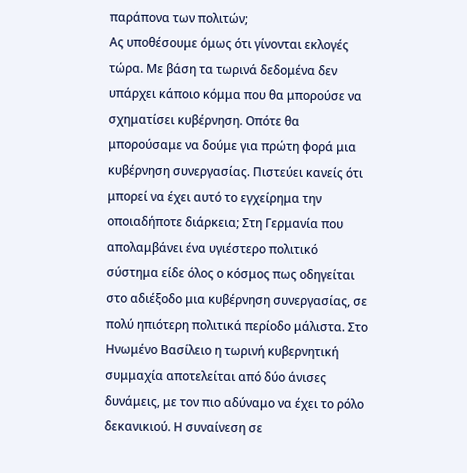παράπονα των πολιτών;
Ας υποθέσουμε όμως ότι γίνονται εκλογές τώρα. Με βάση τα τωρινά δεδομένα δεν υπάρχει κάποιο κόμμα που θα μπορούσε να σχηματίσει κυβέρνηση. Οπότε θα μπορούσαμε να δούμε για πρώτη φορά μια κυβέρνηση συνεργασίας. Πιστεύει κανείς ότι μπορεί να έχει αυτό το εγχείρημα την οποιαδήποτε διάρκεια; Στη Γερμανία που απολαμβάνει ένα υγιέστερο πολιτικό σύστημα είδε όλος ο κόσμος πως οδηγείται στο αδιέξοδο μια κυβέρνηση συνεργασίας, σε πολύ ηπιότερη πολιτικά περίοδο μάλιστα. Στο Ηνωμένο Βασίλειο η τωρινή κυβερνητική συμμαχία αποτελείται από δύο άνισες δυνάμεις, με τον πιο αδύναμο να έχει το ρόλο δεκανικιού. Η συναίνεση σε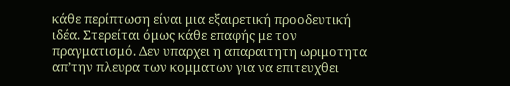κάθε περίπτωση είναι μια εξαιρετική προοδευτική ιδέα. Στερείται όμως κάθε επαφής με τον πραγματισμό. Δεν υπαρχει η απαραιτητη ωριμοτητα απ’την πλευρα των κομματων για να επιτευχθει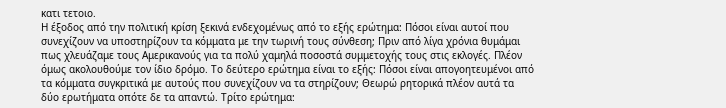κατι τετοιο.
Η έξοδος από την πολιτική κρίση ξεκινά ενδεχομένως από το εξής ερώτημα: Πόσοι είναι αυτοί που συνεχίζουν να υποστηρίζουν τα κόμματα με την τωρινή τους σύνθεση; Πριν από λίγα χρόνια θυμάμαι πως χλευάζαμε τους Αμερικανούς για τα πολύ χαμηλά ποσοστά συμμετοχής τους στις εκλογές. Πλέον όμως ακολουθούμε τον ίδιο δρόμο. Το δεύτερο ερώτημα είναι το εξής: Πόσοι είναι απογοητευμένοι από τα κόμματα συγκριτικά με αυτούς που συνεχίζουν να τα στηρίζουν; Θεωρώ ρητορικά πλέον αυτά τα δύο ερωτήματα οπότε δε τα απαντώ. Τρίτο ερώτημα: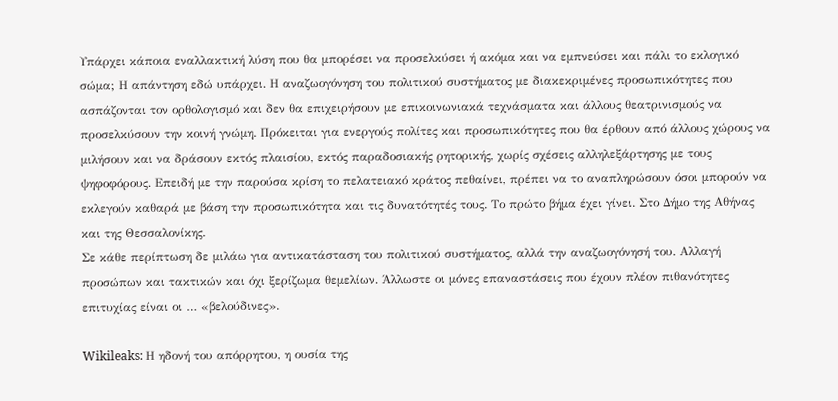Υπάρχει κάποια εναλλακτική λύση που θα μπορέσει να προσελκύσει ή ακόμα και να εμπνεύσει και πάλι το εκλογικό σώμα; Η απάντηση εδώ υπάρχει. Η αναζωογόνηση του πολιτικού συστήματος με διακεκριμένες προσωπικότητες που ασπάζονται τον ορθολογισμό και δεν θα επιχειρήσουν με επικοινωνιακά τεχνάσματα και άλλους θεατρινισμούς να προσελκύσουν την κοινή γνώμη. Πρόκειται για ενεργούς πολίτες και προσωπικότητες που θα έρθουν από άλλους χώρους να μιλήσουν και να δράσουν εκτός πλαισίου, εκτός παραδοσιακής ρητορικής, χωρίς σχέσεις αλληλεξάρτησης με τους ψηφοφόρους. Επειδή με την παρούσα κρίση το πελατειακό κράτος πεθαίνει, πρέπει να το αναπληρώσουν όσοι μπορούν να εκλεγούν καθαρά με βάση την προσωπικότητα και τις δυνατότητές τους. Το πρώτο βήμα έχει γίνει. Στο Δήμο της Αθήνας και της Θεσσαλονίκης.
Σε κάθε περίπτωση δε μιλάω για αντικατάσταση του πολιτικού συστήματος, αλλά την αναζωογόνησή του. Αλλαγή προσώπων και τακτικών και όχι ξερίζωμα θεμελίων. Άλλωστε οι μόνες επαναστάσεις που έχουν πλέον πιθανότητες επιτυχίας είναι οι … «βελούδινες».

Wikileaks: Η ηδονή του απόρρητου, η ουσία της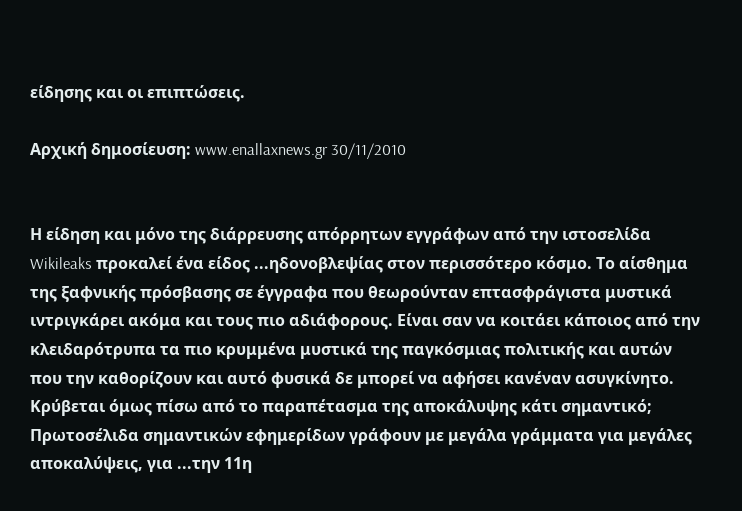είδησης και οι επιπτώσεις.

Aρχική δημοσίευση: www.enallaxnews.gr 30/11/2010


Η είδηση και μόνο της διάρρευσης απόρρητων εγγράφων από την ιστοσελίδα Wikileaks προκαλεί ένα είδος ...ηδονoβλεψίας στον περισσότερο κόσμο. Το αίσθημα της ξαφνικής πρόσβασης σε έγγραφα που θεωρούνταν επτασφράγιστα μυστικά ιντριγκάρει ακόμα και τους πιο αδιάφορους. Είναι σαν να κοιτάει κάποιος από την κλειδαρότρυπα τα πιο κρυμμένα μυστικά της παγκόσμιας πολιτικής και αυτών που την καθορίζουν και αυτό φυσικά δε μπορεί να αφήσει κανέναν ασυγκίνητο. Κρύβεται όμως πίσω από το παραπέτασμα της αποκάλυψης κάτι σημαντικό;
Πρωτοσέλιδα σημαντικών εφημερίδων γράφουν με μεγάλα γράμματα για μεγάλες αποκαλύψεις, για ...την 11η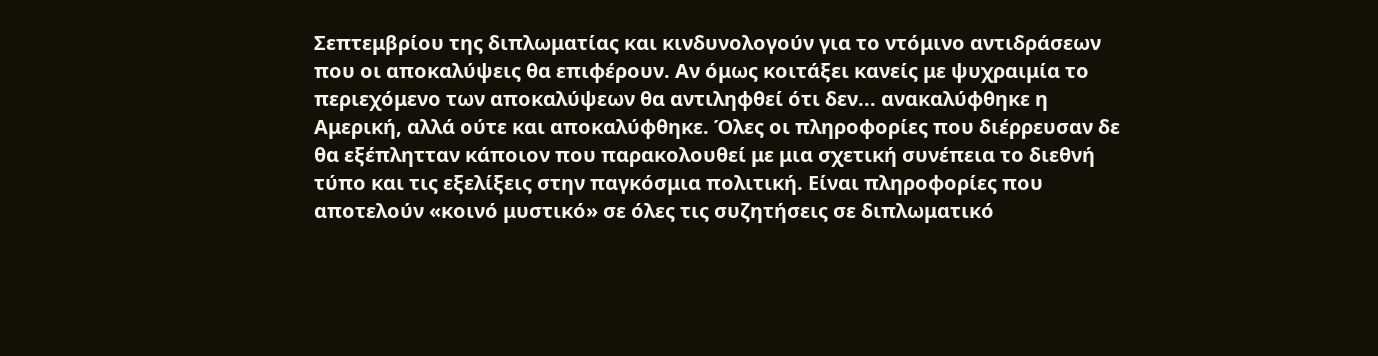Σεπτεμβρίου της διπλωματίας και κινδυνολογούν για το ντόμινο αντιδράσεων που οι αποκαλύψεις θα επιφέρουν. Αν όμως κοιτάξει κανείς με ψυχραιμία το περιεχόμενο των αποκαλύψεων θα αντιληφθεί ότι δεν... ανακαλύφθηκε η Αμερική, αλλά ούτε και αποκαλύφθηκε. Όλες οι πληροφορίες που διέρρευσαν δε θα εξέπλητταν κάποιον που παρακολουθεί με μια σχετική συνέπεια το διεθνή τύπο και τις εξελίξεις στην παγκόσμια πολιτική. Είναι πληροφορίες που αποτελούν «κοινό μυστικό» σε όλες τις συζητήσεις σε διπλωματικό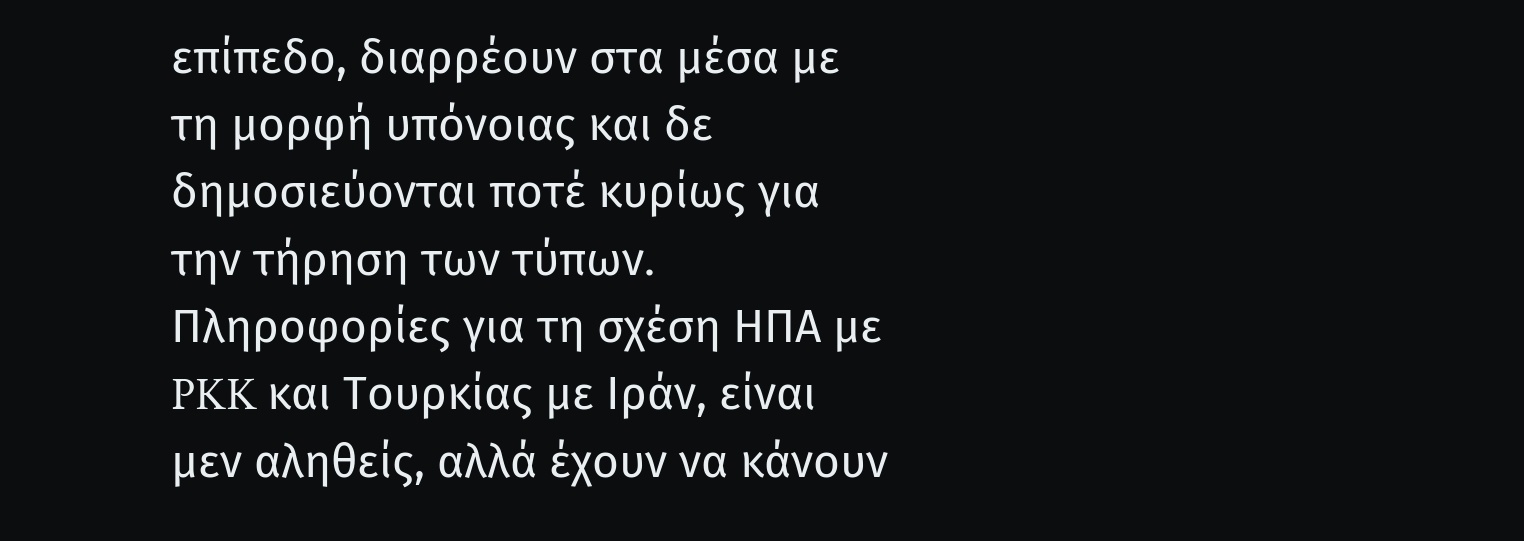επίπεδο, διαρρέουν στα μέσα με τη μορφή υπόνοιας και δε δημοσιεύονται ποτέ κυρίως για την τήρηση των τύπων. Πληροφορίες για τη σχέση ΗΠΑ με PKK και Τουρκίας με Ιράν, είναι μεν αληθείς, αλλά έχουν να κάνουν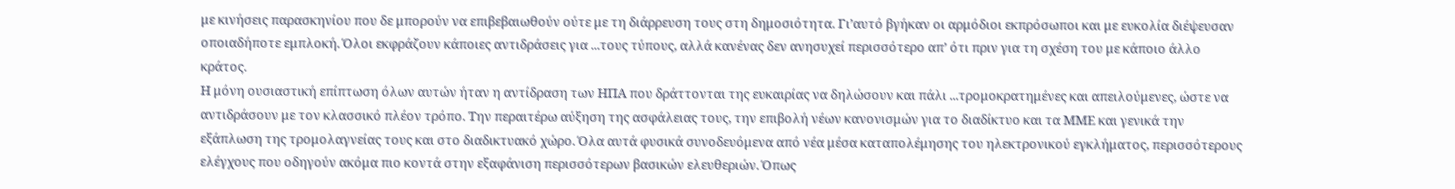με κινήσεις παρασκηνίου που δε μπορούν να επιβεβαιωθούν ούτε με τη διάρρευση τους στη δημοσιότητα. Γι’αυτό βγήκαν οι αρμόδιοι εκπρόσωποι και με ευκολία διέψευσαν οποιαδήποτε εμπλοκή. Όλοι εκφράζουν κάποιες αντιδράσεις για ...τους τύπους, αλλά κανένας δεν ανησυχεί περισσότερο απ’ ότι πριν για τη σχέση του με κάποιο άλλο κράτος.
Η μόνη ουσιαστική επίπτωση όλων αυτών ήταν η αντίδραση των ΗΠΑ που δράττονται της ευκαιρίας να δηλώσουν και πάλι ...τρομοκρατημένες και απειλούμενες, ώστε να αντιδράσουν με τον κλασσικό πλέον τρόπο. Την περαιτέρω αύξηση της ασφάλειας τους, την επιβολή νέων κανονισμών για το διαδίκτυο και τα ΜΜΕ και γενικά την εξάπλωση της τρομολαγνείας τους και στο διαδικτυακό χώρο. Όλα αυτά φυσικά συνοδευόμενα από νέα μέσα καταπολέμησης του ηλεκτρονικού εγκλήματος, περισσότερους ελέγχους που οδηγούν ακόμα πιο κοντά στην εξαφάνιση περισσότερων βασικών ελευθεριών. Όπως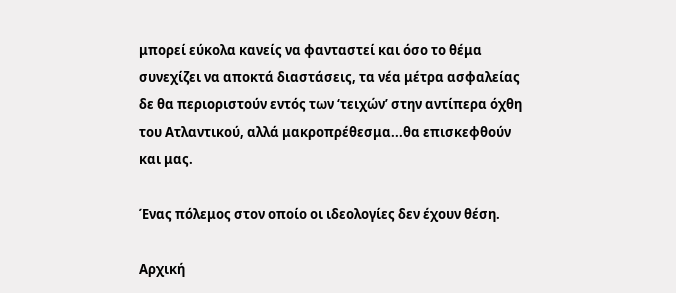μπορεί εύκολα κανείς να φανταστεί και όσο το θέμα συνεχίζει να αποκτά διαστάσεις, τα νέα μέτρα ασφαλείας δε θα περιοριστούν εντός των ‘τειχών’ στην αντίπερα όχθη του Ατλαντικού, αλλά μακροπρέθεσμα...θα επισκεφθούν και μας.

Ένας πόλεμος στον οποίο οι ιδεολογίες δεν έχουν θέση.

Aρχική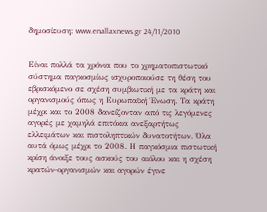δημοσίευση: www.enallaxnews.gr 24/11/2010


Είναι πολλά τα χρόνια που το χρηματοπιστωτικό σύστημα παγκοσμίως ισχυροποιούσε τη θέση του εβρισκόμενο σε σχέση συμβιωτική με τα κράτη και οργανισμούς όπως η Ευρωπαϊκή Ένωση. Τα κράτη μέχρι και το 2008 δανείζονταν από τις λεγόμενες αγορές με χαμηλά επιτόκια ανεξαρτήτως ελλειμάτων και πιστοληπτικών δυνατοτήτων. Όλα αυτά όμως μέχρι το 2008. Η παγκόσμια πιστωτική κρίση άνοιξε τους ασκούς του αιόλου και η σχέση κρατών-οργανισμών και αγορών έγινε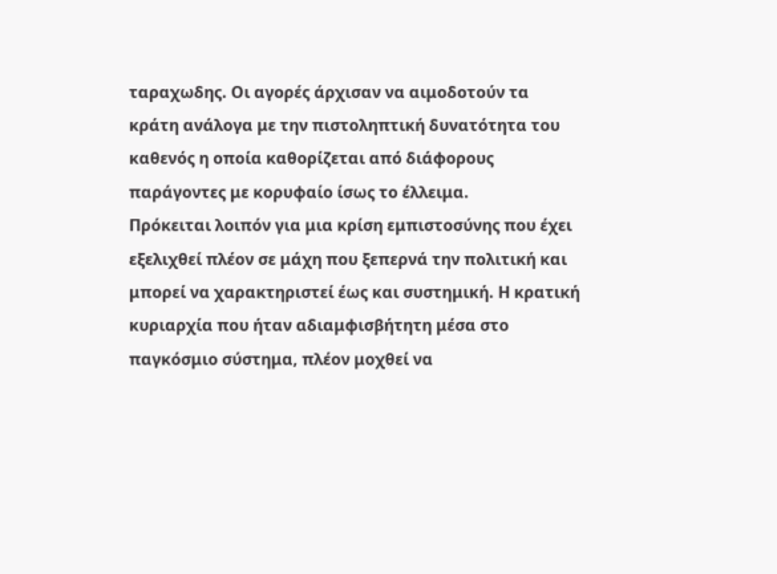ταραχωδης. Οι αγορές άρχισαν να αιμοδοτούν τα κράτη ανάλογα με την πιστοληπτική δυνατότητα του καθενός η οποία καθορίζεται από διάφορους παράγοντες με κορυφαίο ίσως το έλλειμα.
Πρόκειται λοιπόν για μια κρίση εμπιστοσύνης που έχει εξελιχθεί πλέον σε μάχη που ξεπερνά την πολιτική και μπορεί να χαρακτηριστεί έως και συστημική. Η κρατική κυριαρχία που ήταν αδιαμφισβήτητη μέσα στο παγκόσμιο σύστημα, πλέον μοχθεί να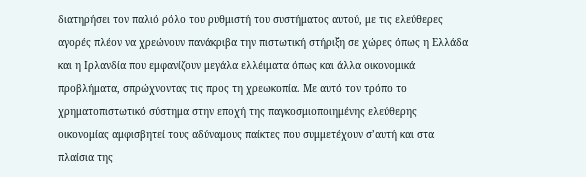διατηρήσει τον παλιό ρόλο του ρυθμιστή του συστήματος αυτού, με τις ελεύθερες αγορές πλέον να χρεώνουν πανάκριβα την πιστωτική στήριξη σε χώρες όπως η Ελλάδα και η Ιρλανδία που εμφανίζουν μεγάλα ελλέιματα όπως και άλλα οικονομικά προβλήματα, σπρώχνοντας τις προς τη χρεωκοπία. Με αυτό τον τρόπο το χρηματοπιστωτικό σύστημα στην εποχή της παγκοσμιοποιημένης ελεύθερης οικονομίας αμφισβητεί τους αδύναμους παίκτες που συμμετέχουν σ’αυτή και στα πλαίσια της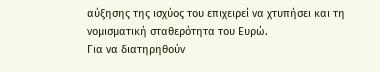αύξησης της ισχύος του επιχειρεί να χτυπήσει και τη νομισματική σταθερότητα του Ευρώ.
Για να διατηρηθούν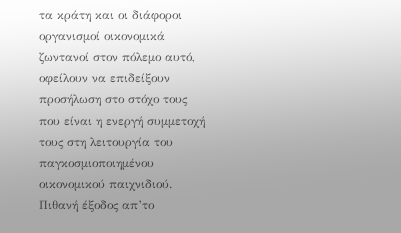τα κράτη και οι διάφοροι οργανισμοί οικονομικά ζωντανοί στον πόλεμο αυτό, οφείλουν να επιδείξουν προσήλωση στο στόχο τους που είναι η ενεργή συμμετοχή τους στη λειτουργία του παγκοσμιοποιημένου οικονομικού παιχνιδιού. Πιθανή έξοδος απ’το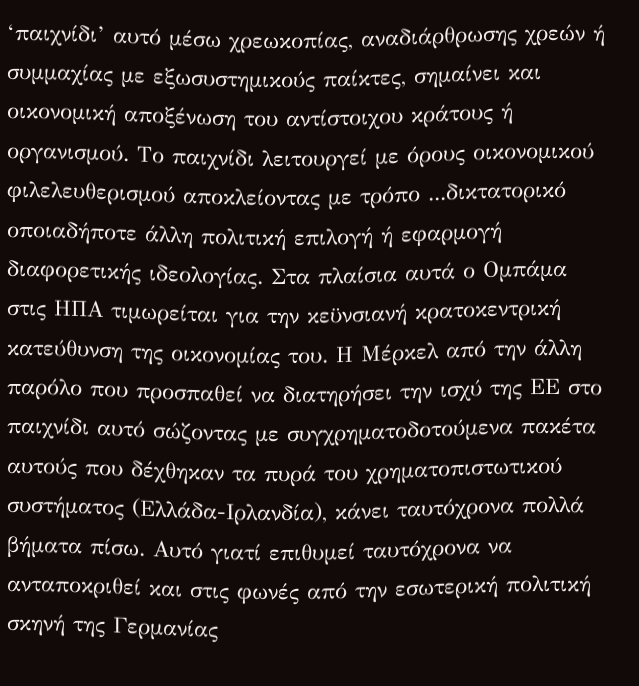‘παιχνίδι’ αυτό μέσω χρεωκοπίας, αναδιάρθρωσης χρεών ή συμμαχίας με εξωσυστημικούς παίκτες, σημαίνει και οικονομική αποξένωση του αντίστοιχου κράτους ή οργανισμού. Το παιχνίδι λειτουργεί με όρους οικονομικού φιλελευθερισμού αποκλείοντας με τρόπο ...δικτατορικό οποιαδήποτε άλλη πολιτική επιλογή ή εφαρμογή διαφορετικής ιδεολογίας. Στα πλαίσια αυτά ο Ομπάμα στις ΗΠΑ τιμωρείται για την κεϋνσιανή κρατοκεντρική κατεύθυνση της οικονομίας του. Η Μέρκελ από την άλλη παρόλο που προσπαθεί να διατηρήσει την ισχύ της ΕΕ στο παιχνίδι αυτό σώζοντας με συγχρηματοδοτούμενα πακέτα αυτούς που δέχθηκαν τα πυρά του χρηματοπιστωτικού συστήματος (Ελλάδα-Ιρλανδία), κάνει ταυτόχρονα πολλά βήματα πίσω. Αυτό γιατί επιθυμεί ταυτόχρονα να ανταποκριθεί και στις φωνές από την εσωτερική πολιτική σκηνή της Γερμανίας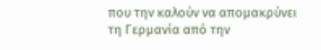που την καλούν να απομακρύνει τη Γερμανία από την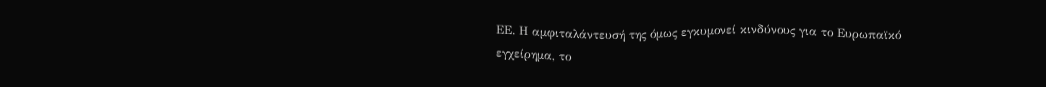ΕΕ. Η αμφιταλάντευσή της όμως εγκυμονεί κινδύνους για το Ευρωπαϊκό εγχείρημα, το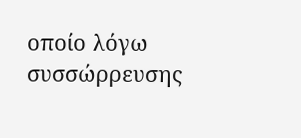οποίο λόγω συσσώρρευσης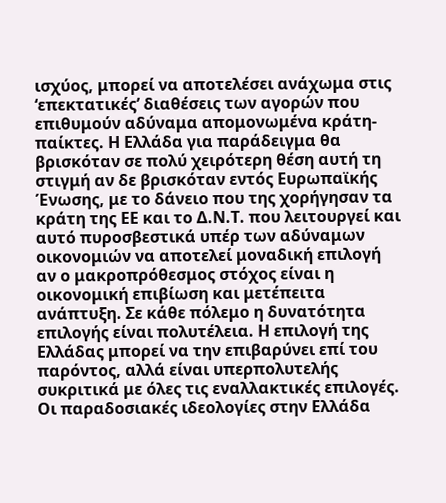ισχύος, μπορεί να αποτελέσει ανάχωμα στις ‘επεκτατικές’ διαθέσεις των αγορών που επιθυμούν αδύναμα απομονωμένα κράτη-παίκτες. Η Ελλάδα για παράδειγμα θα βρισκόταν σε πολύ χειρότερη θέση αυτή τη στιγμή αν δε βρισκόταν εντός Ευρωπαϊκής Ένωσης, με το δάνειο που της χορήγησαν τα κράτη της ΕΕ και το Δ.Ν.Τ. που λειτουργεί και αυτό πυροσβεστικά υπέρ των αδύναμων οικονομιών να αποτελεί μοναδική επιλογή αν ο μακροπρόθεσμος στόχος είναι η οικονομική επιβίωση και μετέπειτα ανάπτυξη. Σε κάθε πόλεμο η δυνατότητα επιλογής είναι πολυτέλεια. Η επιλογή της Ελλάδας μπορεί να την επιβαρύνει επί του παρόντος, αλλά είναι υπερπολυτελής συκριτικά με όλες τις εναλλακτικές επιλογές.
Οι παραδοσιακές ιδεολογίες στην Ελλάδα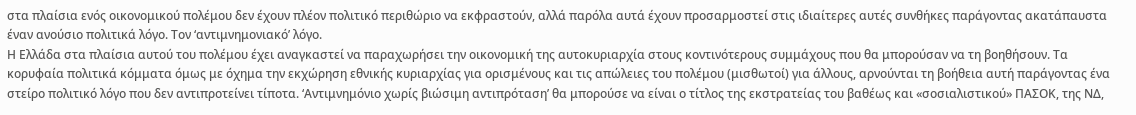στα πλαίσια ενός οικονομικού πολέμου δεν έχουν πλέον πολιτικό περιθώριο να εκφραστούν, αλλά παρόλα αυτά έχουν προσαρμοστεί στις ιδιαίτερες αυτές συνθήκες παράγοντας ακατάπαυστα έναν ανούσιο πολιτικά λόγο. Τον ‘αντιμνημονιακό’ λόγο.
Η Ελλάδα στα πλαίσια αυτού του πολέμου έχει αναγκαστεί να παραχωρήσει την οικονομική της αυτοκυριαρχία στους κοντινότερους συμμάχους που θα μπορούσαν να τη βοηθήσουν. Τα κορυφαία πολιτικά κόμματα όμως με όχημα την εκχώρηση εθνικής κυριαρχίας για ορισμένους και τις απώλειες του πολέμου (μισθωτοί) για άλλους, αρνούνται τη βοήθεια αυτή παράγοντας ένα στείρο πολιτικό λόγο που δεν αντιπροτείνει τίποτα. ‘Αντιμνημόνιο χωρίς βιώσιμη αντιπρόταση’ θα μπορούσε να είναι ο τίτλος της εκστρατείας του βαθέως και «σοσιαλιστικού» ΠΑΣΟΚ, της ΝΔ,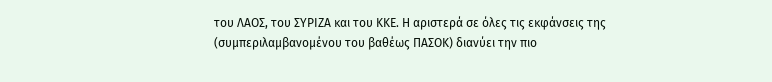του ΛΑΟΣ, του ΣΥΡΙΖΑ και του ΚΚΕ. Η αριστερά σε όλες τις εκφάνσεις της (συμπεριλαμβανομένου του βαθέως ΠΑΣΟΚ) διανύει την πιο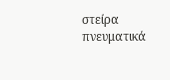στείρα πνευματικά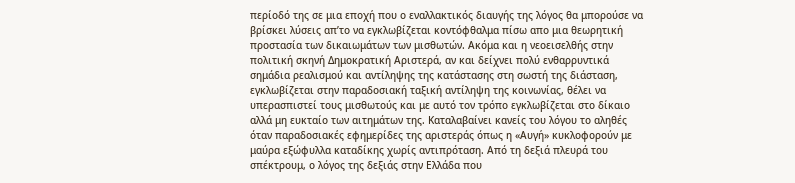περίοδό της σε μια εποχή που ο εναλλακτικός διαυγής της λόγος θα μπορούσε να βρίσκει λύσεις απ’το να εγκλωβίζεται κοντόφθαλμα πίσω απο μια θεωρητική προστασία των δικαιωμάτων των μισθωτών. Ακόμα και η νεοεισελθής στην πολιτική σκηνή Δημοκρατική Αριστερά, αν και δείχνει πολύ ενθαρρυντικά σημάδια ρεαλισμού και αντίληψης της κατάστασης στη σωστή της διάσταση, εγκλωβίζεται στην παραδοσιακή ταξική αντίληψη της κοινωνίας, θέλει να υπερασπιστεί τους μισθωτούς και με αυτό τον τρόπο εγκλωβίζεται στο δίκαιο αλλά μη ευκταίο των αιτημάτων της. Καταλαβαίνει κανείς του λόγου το αληθές όταν παραδοσιακές εφημερίδες της αριστεράς όπως η «Αυγή» κυκλοφορούν με μαύρα εξώφυλλα καταδίκης χωρίς αντιπρόταση. Από τη δεξιά πλευρά του σπέκτρουμ, ο λόγος της δεξιάς στην Ελλάδα που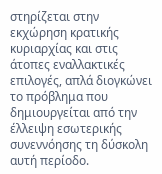στηρίζεται στην εκχώρηση κρατικής κυριαρχίας και στις άτοπες εναλλακτικές επιλογές, απλά διογκώνει το πρόβλημα που δημιουργείται από την έλλειψη εσωτερικής συνεννόησης τη δύσκολη αυτή περίοδο.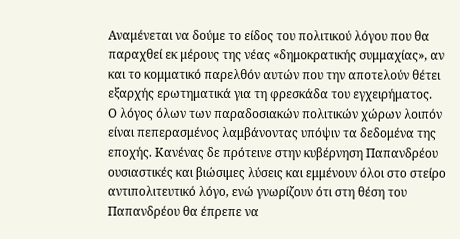Αναμένεται να δούμε το είδος του πολιτικού λόγου που θα παραχθεί εκ μέρους της νέας «δημοκρατικής συμμαχίας», αν και το κομματικό παρελθόν αυτών που την αποτελούν θέτει εξαρχής ερωτηματικά για τη φρεσκάδα του εγχειρήματος.
Ο λόγος όλων των παραδοσιακών πολιτικών χώρων λοιπόν είναι πεπερασμένος λαμβάνοντας υπόψιν τα δεδομένα της εποχής. Κανένας δε πρότεινε στην κυβέρνηση Παπανδρέου ουσιαστικές και βιώσιμες λύσεις και εμμένουν όλοι στο στείρο αντιπολιτευτικό λόγο, ενώ γνωρίζουν ότι στη θέση του Παπανδρέου θα έπρεπε να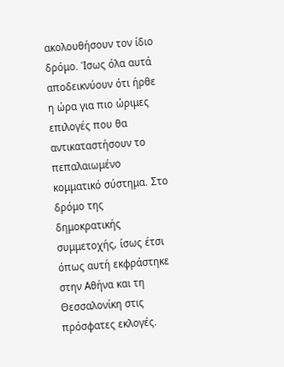ακολουθήσουν τον ίδιο δρόμο. Ίσως όλα αυτά αποδεικνύουν ότι ήρθε η ώρα για πιο ώριμες επιλογές που θα αντικαταστήσουν το πεπαλαιωμένο κομματικό σύστημα. Στο δρόμο της δημοκρατικής συμμετοχής, ίσως έτσι όπως αυτή εκφράστηκε στην Αθήνα και τη Θεσσαλονίκη στις πρόσφατες εκλογές.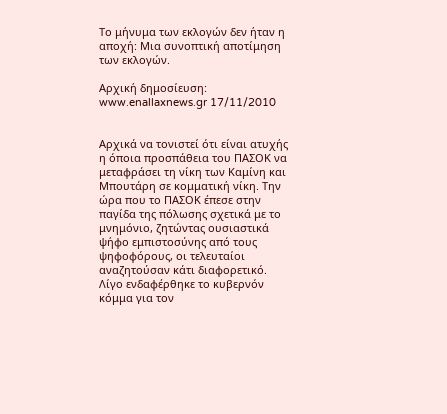Το μήνυμα των εκλογών δεν ήταν η αποχή: Μια συνοπτική αποτίμηση των εκλογών.

Aρχική δημοσίευση: www.enallaxnews.gr 17/11/2010


Αρχικά να τονιστεί ότι είναι ατυχής η όποια προσπάθεια του ΠΑΣΟΚ να μεταφράσει τη νίκη των Καμίνη και Μπουτάρη σε κομματική νίκη. Την ώρα που το ΠΑΣΟΚ έπεσε στην παγίδα της πόλωσης σχετικά με το μνημόνιο, ζητώντας ουσιαστικά ψήφο εμπιστοσύνης από τους ψηφοφόρους, οι τελευταίοι αναζητούσαν κάτι διαφορετικό. Λίγο ενδαφέρθηκε το κυβερνόν κόμμα για τον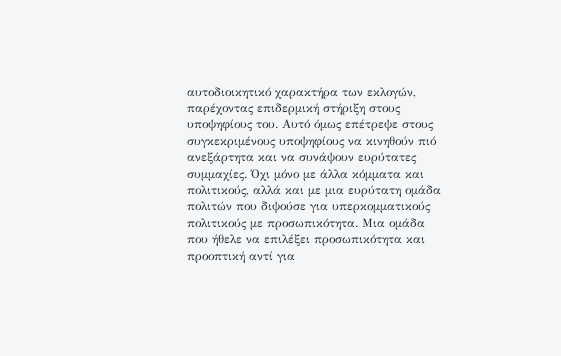αυτοδιοικητικό χαρακτήρα των εκλογών, παρέχοντας επιδερμική στήριξη στους υποψηφίους του. Αυτό όμως επέτρεψε στους συγκεκριμένους υποψηφίους να κινηθούν πιό ανεξάρτητα και να συνάψουν ευρύτατες συμμαχίες. Όχι μόνο με άλλα κόμματα και πολιτικούς, αλλά και με μια ευρύτατη ομάδα πολιτών που διψούσε για υπερκομματικούς πολιτικούς με προσωπικότητα. Μια ομάδα που ήθελε να επιλέξει προσωπικότητα και προοπτική αντί για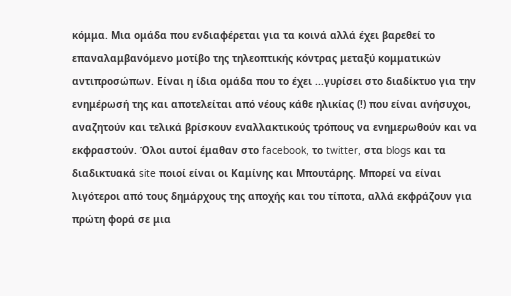κόμμα. Μια ομάδα που ενδιαφέρεται για τα κοινά αλλά έχει βαρεθεί το επαναλαμβανόμενο μοτίβο της τηλεοπτικής κόντρας μεταξύ κομματικών αντιπροσώπων. Είναι η ίδια ομάδα που το έχει ...γυρίσει στο διαδίκτυο για την ενημέρωσή της και αποτελείται από νέους κάθε ηλικίας (!) που είναι ανήσυχοι, αναζητούν και τελικά βρίσκουν εναλλακτικούς τρόπους να ενημερωθούν και να εκφραστούν. Όλοι αυτοί έμαθαν στο facebook, το twitter, στα blogs και τα διαδικτυακά site ποιοί είναι οι Καμίνης και Μπουτάρης. Μπορεί να είναι λιγότεροι από τους δημάρχους της αποχής και του τίποτα, αλλά εκφράζουν για πρώτη φορά σε μια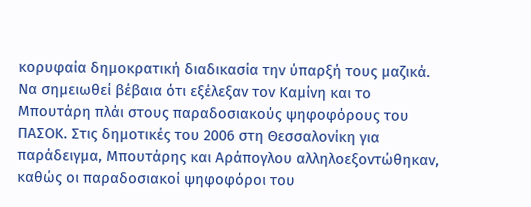κορυφαία δημοκρατική διαδικασία την ύπαρξή τους μαζικά. Να σημειωθεί βέβαια ότι εξέλεξαν τον Καμίνη και το Μπουτάρη πλάι στους παραδοσιακούς ψηφοφόρους του ΠΑΣΟΚ. Στις δημοτικές του 2006 στη Θεσσαλονίκη για παράδειγμα, Μπουτάρης και Αράπογλου αλληλοεξοντώθηκαν, καθώς οι παραδοσιακοί ψηφοφόροι του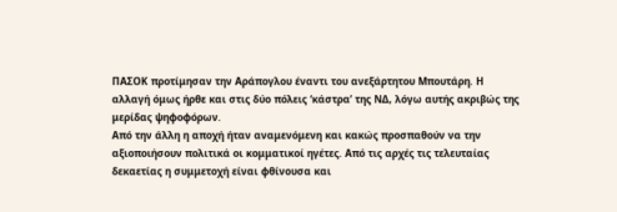ΠΑΣΟΚ προτίμησαν την Αράπογλου έναντι του ανεξάρτητου Μπουτάρη. Η αλλαγή όμως ήρθε και στις δύο πόλεις ‘κάστρα’ της ΝΔ, λόγω αυτής ακριβώς της μερίδας ψηφοφόρων.
Από την άλλη η αποχή ήταν αναμενόμενη και κακώς προσπαθούν να την αξιοποιήσουν πολιτικά οι κομματικοί ηγέτες. Από τις αρχές τις τελευταίας δεκαετίας η συμμετοχή είναι φθίνουσα και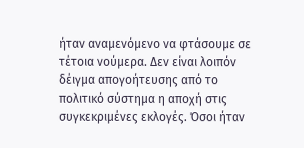ήταν αναμενόμενο να φτάσουμε σε τέτοια νούμερα. Δεν είναι λοιπόν δέιγμα απογοήτευσης από το πολιτικό σύστημα η αποχή στις συγκεκριμένες εκλογές. Όσοι ήταν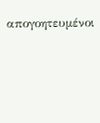απογοητευμένοι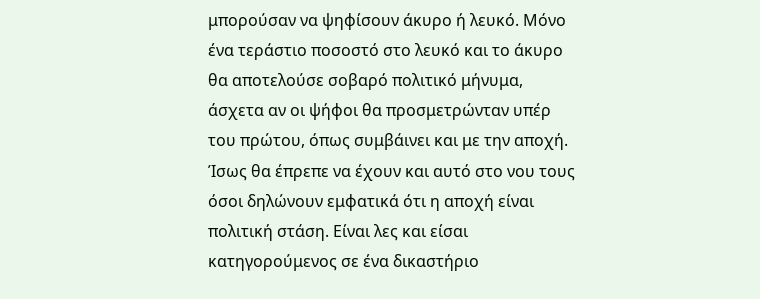μπορούσαν να ψηφίσουν άκυρο ή λευκό. Μόνο ένα τεράστιο ποσοστό στο λευκό και το άκυρο θα αποτελούσε σοβαρό πολιτικό μήνυμα, άσχετα αν οι ψήφοι θα προσμετρώνταν υπέρ του πρώτου, όπως συμβάινει και με την αποχή. Ίσως θα έπρεπε να έχουν και αυτό στο νου τους όσοι δηλώνουν εμφατικά ότι η αποχή είναι πολιτική στάση. Είναι λες και είσαι κατηγορούμενος σε ένα δικαστήριο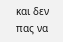και δεν πας να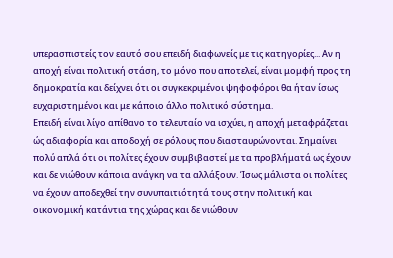υπερασπιστείς τον εαυτό σου επειδή διαφωνείς με τις κατηγορίες... Αν η αποχή είναι πολιτική στάση, το μόνο που αποτελεί, είναι μομφή προς τη δημοκρατία και δείχνει ότι οι συγκεκριμένοι ψηφοφόροι θα ήταν ίσως ευχαριστημένοι και με κάποιο άλλο πολιτικό σύστημα.
Επειδή είναι λίγο απίθανο το τελευταίο να ισχύει, η αποχή μεταφράζεται ώς αδιαφορία και αποδοχή σε ρόλους που διασταυρώνονται. Σημαίνει πολύ απλά ότι οι πολίτες έχουν συμβιβαστεί με τα προβλήματά ως έχουν και δε νιώθουν κάποια ανάγκη να τα αλλάξουν. Ίσως μάλιστα οι πολίτες να έχουν αποδεχθεί την συνυπαιτιότητά τους στην πολιτική και οικονομική κατάντια της χώρας και δε νιώθουν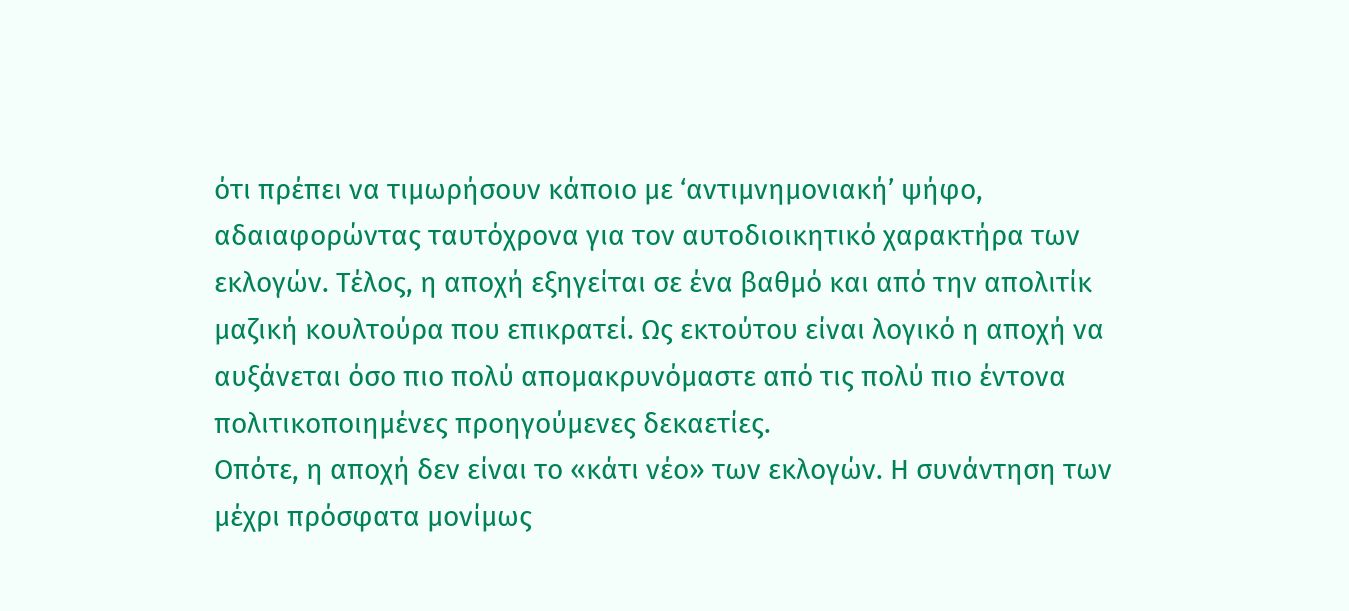ότι πρέπει να τιμωρήσουν κάποιο με ‘αντιμνημονιακή’ ψήφο, αδαιαφορώντας ταυτόχρονα για τον αυτοδιοικητικό χαρακτήρα των εκλογών. Τέλος, η αποχή εξηγείται σε ένα βαθμό και από την απολιτίκ μαζική κουλτούρα που επικρατεί. Ως εκτούτου είναι λογικό η αποχή να αυξάνεται όσο πιο πολύ απομακρυνόμαστε από τις πολύ πιο έντονα πολιτικοποιημένες προηγούμενες δεκαετίες.
Οπότε, η αποχή δεν είναι το «κάτι νέο» των εκλογών. Η συνάντηση των μέχρι πρόσφατα μονίμως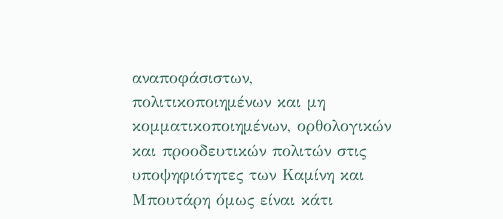αναποφάσιστων, πολιτικοποιημένων και μη κομματικοποιημένων, ορθολογικών και προοδευτικών πολιτών στις υποψηφιότητες των Καμίνη και Μπουτάρη όμως είναι κάτι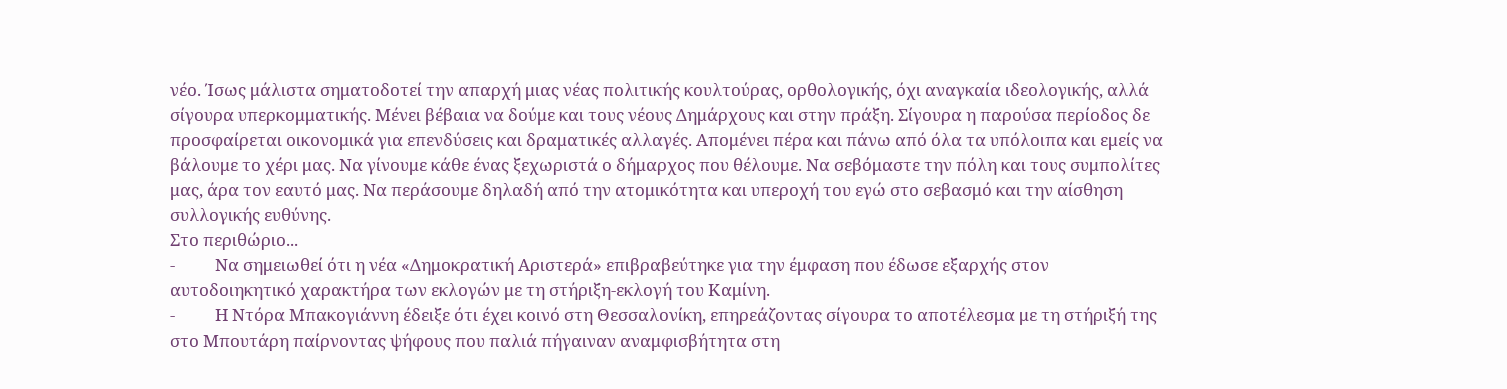νέο. Ίσως μάλιστα σηματοδοτεί την απαρχή μιας νέας πολιτικής κουλτούρας, ορθολογικής, όχι αναγκαία ιδεολογικής, αλλά σίγουρα υπερκομματικής. Μένει βέβαια να δούμε και τους νέους Δημάρχους και στην πράξη. Σίγουρα η παρούσα περίοδος δε προσφαίρεται οικονομικά για επενδύσεις και δραματικές αλλαγές. Απομένει πέρα και πάνω από όλα τα υπόλοιπα και εμείς να βάλουμε το χέρι μας. Να γίνουμε κάθε ένας ξεχωριστά ο δήμαρχος που θέλουμε. Να σεβόμαστε την πόλη και τους συμπολίτες μας, άρα τον εαυτό μας. Να περάσουμε δηλαδή από την ατομικότητα και υπεροχή του εγώ στο σεβασμό και την αίσθηση συλλογικής ευθύνης.
Στο περιθώριο...
-          Να σημειωθεί ότι η νέα «Δημοκρατική Αριστερά» επιβραβεύτηκε για την έμφαση που έδωσε εξαρχής στον αυτοδοιηκητικό χαρακτήρα των εκλογών με τη στήριξη-εκλογή του Καμίνη.
-          Η Ντόρα Μπακογιάννη έδειξε ότι έχει κοινό στη Θεσσαλονίκη, επηρεάζοντας σίγουρα το αποτέλεσμα με τη στήριξή της στο Μπουτάρη παίρνοντας ψήφους που παλιά πήγαιναν αναμφισβήτητα στη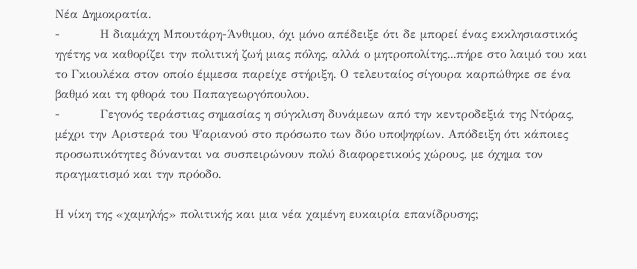Νέα Δημοκρατία.
-          Η διαμάχη Μπουτάρη-Άνθιμου, όχι μόνο απέδειξε ότι δε μπορεί ένας εκκλησιαστικός ηγέτης να καθορίζει την πολιτική ζωή μιας πόλης, αλλά ο μητροπολίτης...πήρε στο λαιμό του και το Γκιουλέκα στον οποίο έμμεσα παρείχε στήριξη. Ο τελευταίος σίγουρα καρπώθηκε σε ένα βαθμό και τη φθορά του Παπαγεωργόπουλου.
-          Γεγονός τεράστιας σημασίας η σύγκλιση δυνάμεων από την κεντροδεξιά της Ντόρας, μέχρι την Αριστερά του Ψαριανού στο πρόσωπο των δύο υποψηφίων. Απόδειξη ότι κάποιες προσωπικότητες δύνανται να συσπειρώνουν πολύ διαφορετικούς χώρους, με όχημα τον πραγματισμό και την πρόοδο.

Η νίκη της «χαμηλής» πολιτικής και μια νέα χαμένη ευκαιρία επανίδρυσης;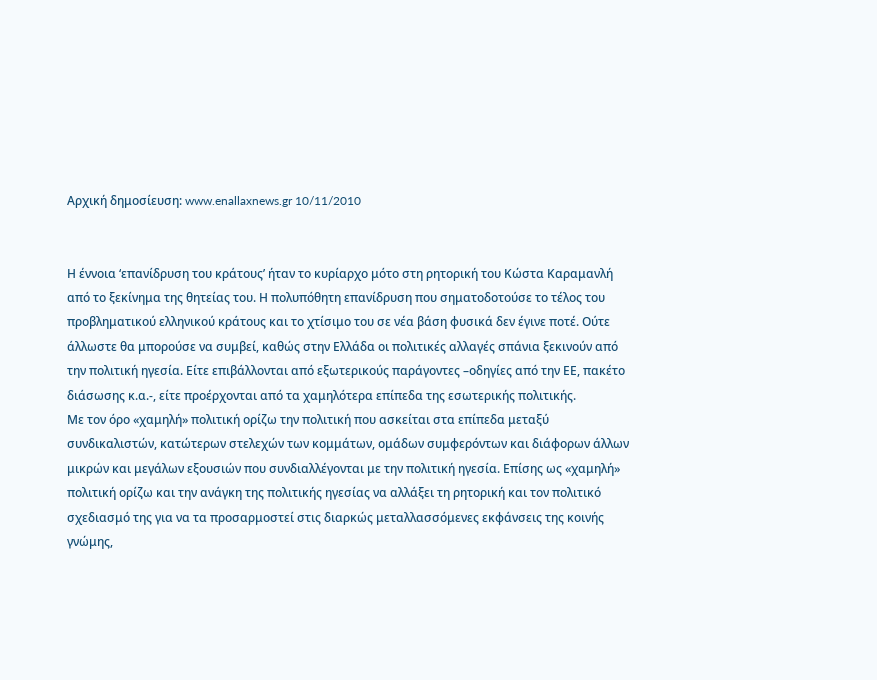Aρχική δημοσίευση: www.enallaxnews.gr 10/11/2010


Η έννοια ‘επανίδρυση του κράτους’ ήταν το κυρίαρχο μότο στη ρητορική του Κώστα Καραμανλή από το ξεκίνημα της θητείας του. Η πολυπόθητη επανίδρυση που σηματοδοτούσε το τέλος του προβληματικού ελληνικού κράτους και το χτίσιμο του σε νέα βάση φυσικά δεν έγινε ποτέ. Ούτε άλλωστε θα μπορούσε να συμβεί, καθώς στην Ελλάδα οι πολιτικές αλλαγές σπάνια ξεκινούν από την πολιτική ηγεσία. Είτε επιβάλλονται από εξωτερικούς παράγοντες –οδηγίες από την ΕΕ, πακέτο διάσωσης κ.α.-, είτε προέρχονται από τα χαμηλότερα επίπεδα της εσωτερικής πολιτικής.
Με τον όρο «χαμηλή» πολιτική ορίζω την πολιτική που ασκείται στα επίπεδα μεταξύ συνδικαλιστών, κατώτερων στελεχών των κομμάτων, ομάδων συμφερόντων και διάφορων άλλων μικρών και μεγάλων εξουσιών που συνδιαλλέγονται με την πολιτική ηγεσία. Επίσης ως «χαμηλή» πολιτική ορίζω και την ανάγκη της πολιτικής ηγεσίας να αλλάξει τη ρητορική και τον πολιτικό σχεδιασμό της για να τα προσαρμοστεί στις διαρκώς μεταλλασσόμενες εκφάνσεις της κοινής γνώμης,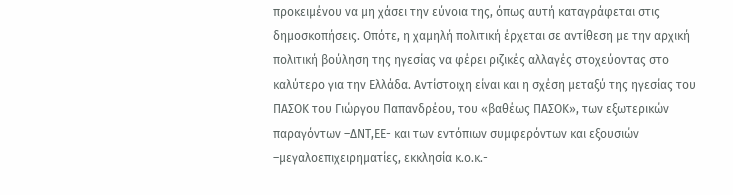προκειμένου να μη χάσει την εύνοια της, όπως αυτή καταγράφεται στις δημοσκοπήσεις. Οπότε, η χαμηλή πολιτική έρχεται σε αντίθεση με την αρχική πολιτική βούληση της ηγεσίας να φέρει ριζικές αλλαγές στοχεύοντας στο καλύτερο για την Ελλάδα. Αντίστοιχη είναι και η σχέση μεταξύ της ηγεσίας του ΠΑΣΟΚ του Γιώργου Παπανδρέου, του «βαθέως ΠΑΣΟΚ», των εξωτερικών παραγόντων –ΔΝΤ,ΕΕ- και των εντόπιων συμφερόντων και εξουσιών –μεγαλοεπιχειρηματίες, εκκλησία κ.ο.κ.-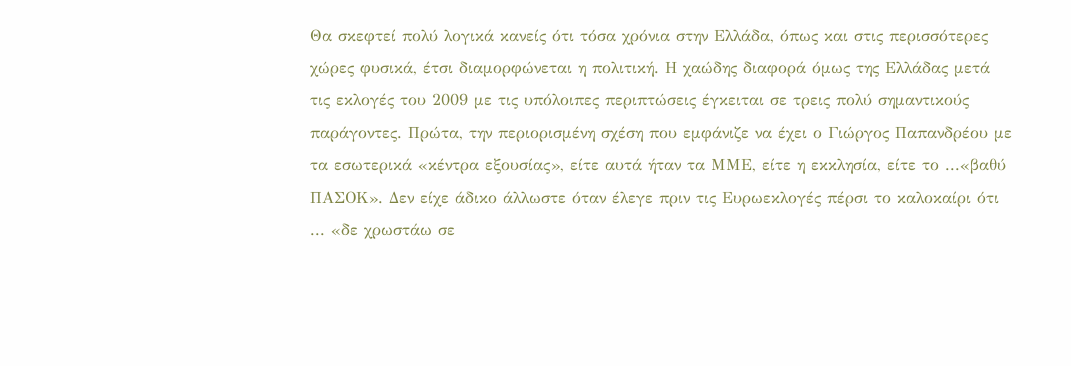Θα σκεφτεί πολύ λογικά κανείς ότι τόσα χρόνια στην Ελλάδα, όπως και στις περισσότερες χώρες φυσικά, έτσι διαμορφώνεται η πολιτική. Η χαώδης διαφορά όμως της Ελλάδας μετά τις εκλογές του 2009 με τις υπόλοιπες περιπτώσεις έγκειται σε τρεις πολύ σημαντικούς παράγοντες. Πρώτα, την περιορισμένη σχέση που εμφάνιζε να έχει ο Γιώργος Παπανδρέου με τα εσωτερικά «κέντρα εξουσίας», είτε αυτά ήταν τα ΜΜΕ, είτε η εκκλησία, είτε το ...«βαθύ ΠΑΣΟΚ». Δεν είχε άδικο άλλωστε όταν έλεγε πριν τις Ευρωεκλογές πέρσι το καλοκαίρι ότι ... «δε χρωστάω σε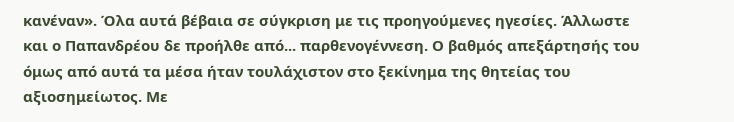κανέναν». Όλα αυτά βέβαια σε σύγκριση με τις προηγούμενες ηγεσίες. Άλλωστε και ο Παπανδρέου δε προήλθε από... παρθενογέννεση. Ο βαθμός απεξάρτησής του όμως από αυτά τα μέσα ήταν τουλάχιστον στο ξεκίνημα της θητείας του αξιοσημείωτος. Με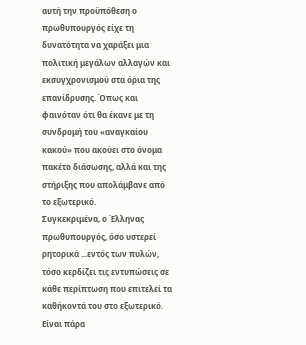αυτή την προϋπόθεση ο πρωθυπουργός είχε τη δυνατότητα να χαράξει μια πολιτική μεγάλων αλλαγών και εκσυγχρονισμού στα όρια της επανίδρυσης. Όπως και φαινόταν ότι θα έκανε με τη συνδρομή του «αναγκαίου κακού» που ακούει στο όνομα πακέτο διάσωσης, αλλά και της στήριξης που απολάμβανε από το εξωτερικό.
Συγκεκριμένα, ο Έλληνας πρωθυπουργός, όσο υστερεί ρητορικά ...εντός των πυλών, τόσο κερδίζει τις εντυπώσεις σε κάθε περίπτωση που επιτελεί τα καθήκοντά του στο εξωτερικό. Είναι πάρα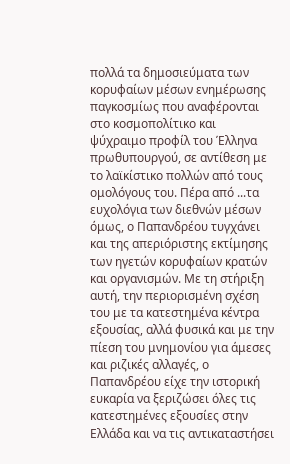πολλά τα δημοσιεύματα των κορυφαίων μέσων ενημέρωσης παγκοσμίως που αναφέρονται στο κοσμοπολίτικο και ψύχραιμο προφίλ του Έλληνα πρωθυπουργού, σε αντίθεση με το λαϊκίστικο πολλών από τους ομολόγους του. Πέρα από ...τα ευχολόγια των διεθνών μέσων όμως, ο Παπανδρέου τυγχάνει και της απεριόριστης εκτίμησης των ηγετών κορυφαίων κρατών και οργανισμών. Με τη στήριξη αυτή, την περιορισμένη σχέση του με τα κατεστημένα κέντρα εξουσίας, αλλά φυσικά και με την πίεση του μνημονίου για άμεσες και ριζικές αλλαγές, ο Παπανδρέου είχε την ιστορική ευκαρία να ξεριζώσει όλες τις κατεστημένες εξουσίες στην Ελλάδα και να τις αντικαταστήσει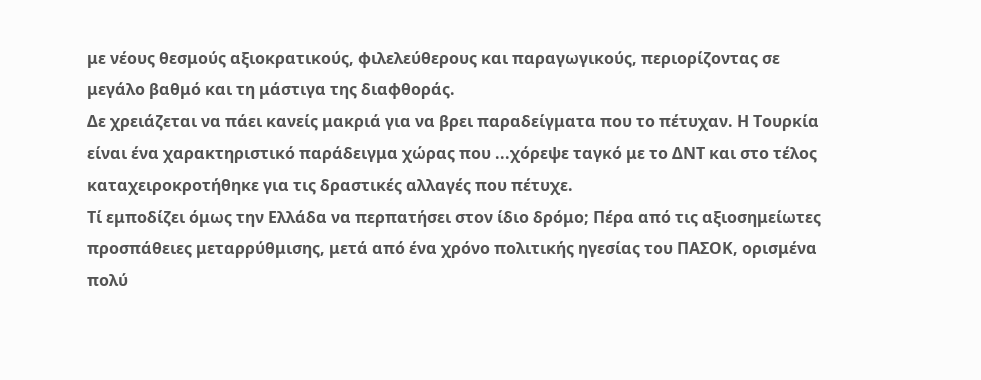με νέους θεσμούς αξιοκρατικούς, φιλελεύθερους και παραγωγικούς, περιορίζοντας σε μεγάλο βαθμό και τη μάστιγα της διαφθοράς.
Δε χρειάζεται να πάει κανείς μακριά για να βρει παραδείγματα που το πέτυχαν. Η Τουρκία είναι ένα χαρακτηριστικό παράδειγμα χώρας που ...χόρεψε ταγκό με το ΔΝΤ και στο τέλος καταχειροκροτήθηκε για τις δραστικές αλλαγές που πέτυχε.
Τί εμποδίζει όμως την Ελλάδα να περπατήσει στον ίδιο δρόμο; Πέρα από τις αξιοσημείωτες προσπάθειες μεταρρύθμισης, μετά από ένα χρόνο πολιτικής ηγεσίας του ΠΑΣΟΚ, ορισμένα πολύ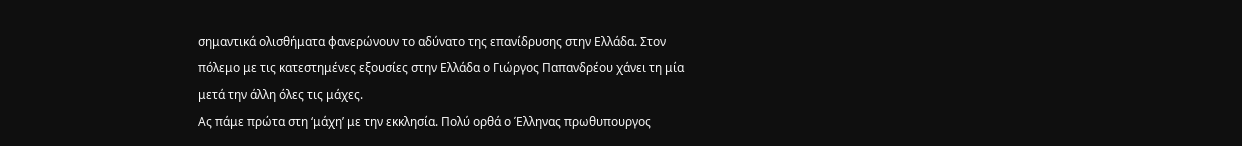σημαντικά ολισθήματα φανερώνουν το αδύνατο της επανίδρυσης στην Ελλάδα. Στον πόλεμο με τις κατεστημένες εξουσίες στην Ελλάδα ο Γιώργος Παπανδρέου χάνει τη μία μετά την άλλη όλες τις μάχες.
Ας πάμε πρώτα στη ‘μάχη’ με την εκκλησία. Πολύ ορθά ο Έλληνας πρωθυπουργος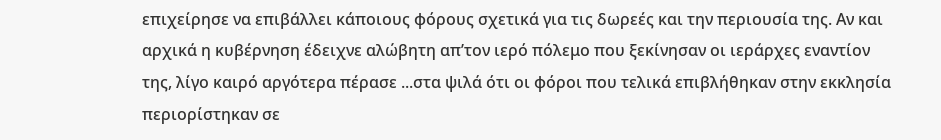επιχείρησε να επιβάλλει κάποιους φόρους σχετικά για τις δωρεές και την περιουσία της. Αν και αρχικά η κυβέρνηση έδειχνε αλώβητη απ’τον ιερό πόλεμο που ξεκίνησαν οι ιεράρχες εναντίον της, λίγο καιρό αργότερα πέρασε ...στα ψιλά ότι οι φόροι που τελικά επιβλήθηκαν στην εκκλησία περιορίστηκαν σε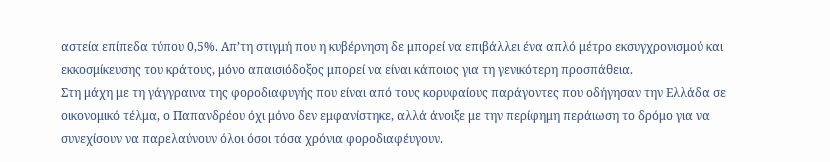αστεία επίπεδα τύπου 0,5%. Απ’τη στιγμή που η κυβέρνηση δε μπορεί να επιβάλλει ένα απλό μέτρο εκσυγχρονισμού και εκκοσμίκευσης του κράτους, μόνο απαισιόδοξος μπορεί να είναι κάποιος για τη γενικότερη προσπάθεια.
Στη μάχη με τη γάγγραινα της φοροδιαφυγής που είναι από τους κορυφαίους παράγοντες που οδήγησαν την Ελλάδα σε οικονομικό τέλμα, ο Παπανδρέου όχι μόνο δεν εμφανίστηκε, αλλά άνοιξε με την περίφημη περάιωση το δρόμο για να συνεχίσουν να παρελαύνουν όλοι όσοι τόσα χρόνια φοροδιαφέυγουν.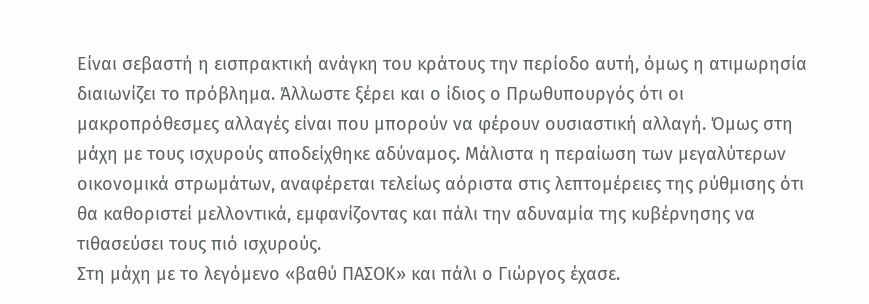Είναι σεβαστή η εισπρακτική ανάγκη του κράτους την περίοδο αυτή, όμως η ατιμωρησία διαιωνίζει το πρόβλημα. Άλλωστε ξέρει και ο ίδιος ο Πρωθυπουργός ότι οι μακροπρόθεσμες αλλαγές είναι που μπορούν να φέρουν ουσιαστική αλλαγή. Όμως στη μάχη με τους ισχυρούς αποδείχθηκε αδύναμος. Μάλιστα η περαίωση των μεγαλύτερων οικονομικά στρωμάτων, αναφέρεται τελείως αόριστα στις λεπτομέρειες της ρύθμισης ότι θα καθοριστεί μελλοντικά, εμφανίζοντας και πάλι την αδυναμία της κυβέρνησης να τιθασεύσει τους πιό ισχυρούς.
Στη μάχη με το λεγόμενο «βαθύ ΠΑΣΟΚ» και πάλι ο Γιώργος έχασε.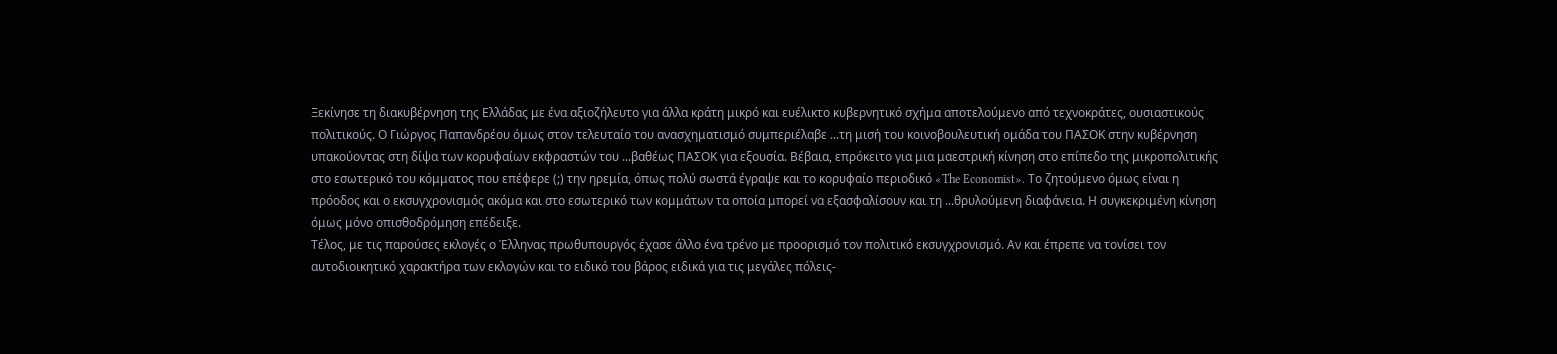Ξεκίνησε τη διακυβέρνηση της Ελλάδας με ένα αξιοζήλευτο για άλλα κράτη μικρό και ευέλικτο κυβερνητικό σχήμα αποτελούμενο από τεχνοκράτες, ουσιαστικούς πολιτικούς. Ο Γιώργος Παπανδρέου όμως στον τελευταίο του ανασχηματισμό συμπεριέλαβε ...τη μισή του κοινοβουλευτική ομάδα του ΠΑΣΟΚ στην κυβέρνηση υπακούοντας στη δίψα των κορυφαίων εκφραστών του ...βαθέως ΠΑΣΟΚ για εξουσία. Βέβαια, επρόκειτο για μια μαεστρική κίνηση στο επίπεδο της μικροπολιτικής στο εσωτερικό του κόμματος που επέφερε (;) την ηρεμία, όπως πολύ σωστά έγραψε και το κορυφαίο περιοδικό «The Economist». Το ζητούμενο όμως είναι η πρόοδος και ο εκσυγχρονισμός ακόμα και στο εσωτερικό των κομμάτων τα οποία μπορεί να εξασφαλίσουν και τη ...θρυλούμενη διαφάνεια. Η συγκεκριμένη κίνηση όμως μόνο οπισθοδρόμηση επέδειξε.
Τέλος, με τις παρούσες εκλογές ο Έλληνας πρωθυπουργός έχασε άλλο ένα τρένο με προορισμό τον πολιτικό εκσυγχρονισμό. Αν και έπρεπε να τονίσει τον αυτοδιοικητικό χαρακτήρα των εκλογών και το ειδικό του βάρος ειδικά για τις μεγάλες πόλεις-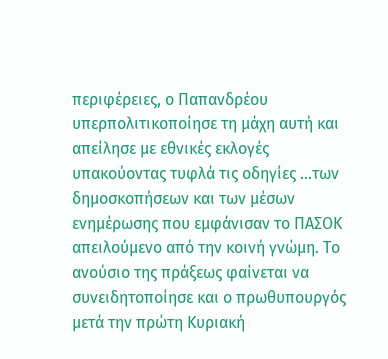περιφέρειες, ο Παπανδρέου υπερπολιτικοποίησε τη μάχη αυτή και απείλησε με εθνικές εκλογές υπακούοντας τυφλά τις οδηγίες ...των δημοσκοπήσεων και των μέσων ενημέρωσης που εμφάνισαν το ΠΑΣΟΚ απειλούμενο από την κοινή γνώμη. Το ανούσιο της πράξεως φαίνεται να συνειδητοποίησε και ο πρωθυπουργός μετά την πρώτη Κυριακή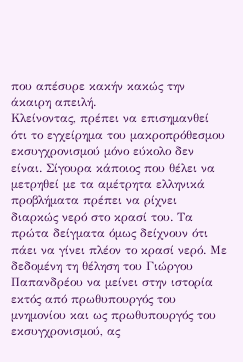που απέσυρε κακήν κακώς την άκαιρη απειλή.
Κλείνοντας, πρέπει να επισημανθεί ότι το εγχείρημα του μακροπρόθεσμου εκσυγχρονισμού μόνο εύκολο δεν είναι. Σίγουρα κάποιος που θέλει να μετρηθεί με τα αμέτρητα ελληνικά προβλήματα πρέπει να ρίχνει διαρκώς νερό στο κρασί του. Τα πρώτα δείγματα όμως δείχνουν ότι πάει να γίνει πλέον το κρασί νερό. Με δεδομένη τη θέληση του Γιώργου Παπανδρέου να μείνει στην ιστορία εκτός από πρωθυπουργός του μνημονίου και ως πρωθυπουργός του εκσυγχρονισμού, ας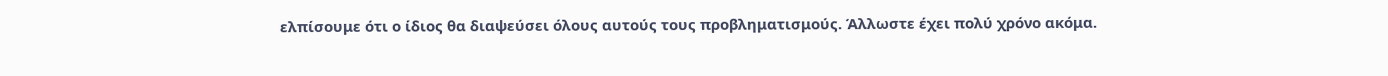ελπίσουμε ότι ο ίδιος θα διαψεύσει όλους αυτούς τους προβληματισμούς. Άλλωστε έχει πολύ χρόνο ακόμα.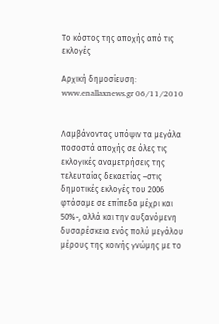Το κόστος της αποχής από τις εκλογές

Αρχική δημοσίευση: www.enallaxnews.gr 06/11/2010


Λαμβάνοντας υπόψιν τα μεγάλα ποσοστά αποχής σε όλες τις εκλογικές αναμετρήσεις της τελευταίας δεκαετίας –στις δημοτικές εκλογές του 2006 φτάσαμε σε επίπεδα μέχρι και 50%-, αλλά και την αυξανόμενη δυσαρέσκεια ενός πολύ μεγάλου μέρους της κοινής γνώμης με το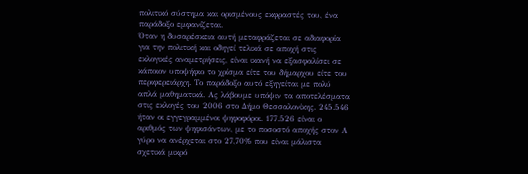πολιτικό σύστημα και ορισμένους εκφραστές του, ένα παράδοξο εμφανίζεται.
Όταν η δυσαρέσκεια αυτή μεταφράζεται σε αδιαφορία για την πολιτική και οδηγεί τελικά σε αποχή στις εκλογικές αναμετρήσεις, είναι ικανή να εξασφαλίσει σε κάποιον υποψήφιο το χρίσμα είτε του δήμαρχου είτε του περιφερειάρχη. Το παράδοξο αυτό εξηγείται με πολύ απλά μαθηματικά. Ας λάβουμε υπόψιν τα αποτελέσματα στις εκλογές του 2006 στο Δήμο Θεσσαλονίκης. 245.546 ήταν οι εγγεγραμμένοι ψηφοφόροι. 177.526 είναι ο αριθμός των ψηφισάντων, με το ποσοστό αποχής στον Α γύρο να ανέρχεται στο 27,70% που είναι μάλιστα σχετικά μικρό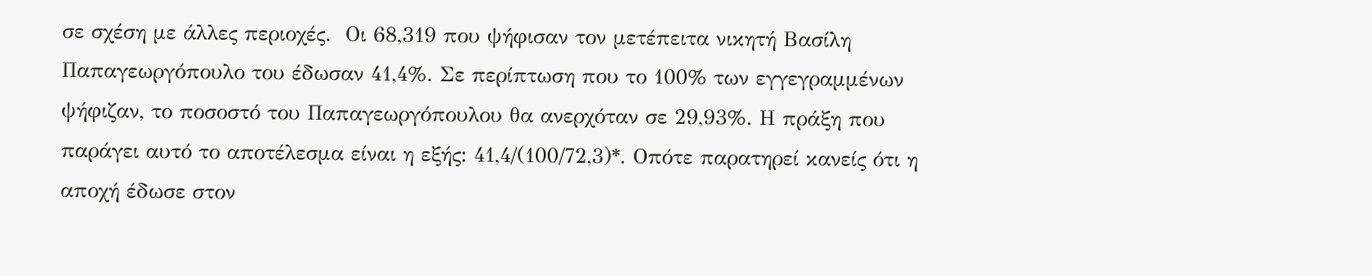σε σχέση με άλλες περιοχές.  Οι 68,319 που ψήφισαν τον μετέπειτα νικητή Βασίλη Παπαγεωργόπουλο του έδωσαν 41,4%. Σε περίπτωση που το 100% των εγγεγραμμένων ψήφιζαν, το ποσοστό του Παπαγεωργόπουλου θα ανερχόταν σε 29,93%. Η πράξη που παράγει αυτό το αποτέλεσμα είναι η εξής: 41,4/(100/72,3)*. Οπότε παρατηρεί κανείς ότι η αποχή έδωσε στον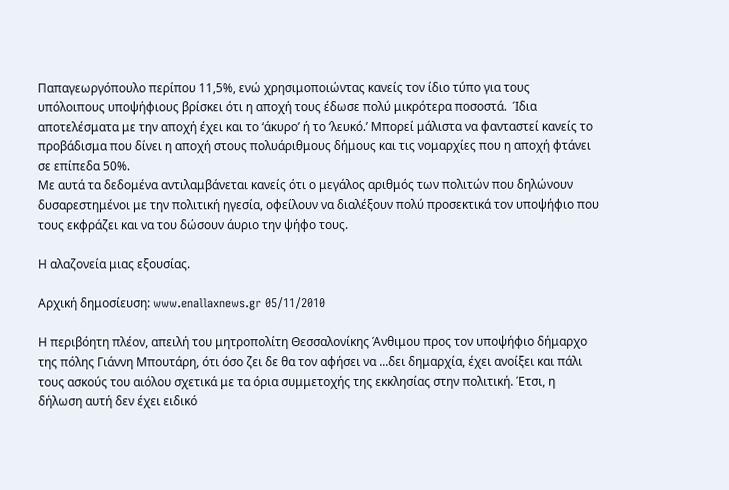Παπαγεωργόπουλο περίπου 11,5%, ενώ χρησιμοποιώντας κανείς τον ίδιο τύπο για τους υπόλοιπους υποψήφιους βρίσκει ότι η αποχή τους έδωσε πολύ μικρότερα ποσοστά.  Ίδια αποτελέσματα με την αποχή έχει και το ‘άκυρο’ ή το ‘λευκό.’ Μπορεί μάλιστα να φανταστεί κανείς το προβάδισμα που δίνει η αποχή στους πολυάριθμους δήμους και τις νομαρχίες που η αποχή φτάνει σε επίπεδα 50%.
Με αυτά τα δεδομένα αντιλαμβάνεται κανείς ότι ο μεγάλος αριθμός των πολιτών που δηλώνουν δυσαρεστημένοι με την πολιτική ηγεσία, οφείλουν να διαλέξουν πολύ προσεκτικά τον υποψήφιο που τους εκφράζει και να του δώσουν άυριο την ψήφο τους.

Η αλαζονεία μιας εξουσίας.

Αρχική δημοσίευση: www.enallaxnews.gr 05/11/2010

Η περιβόητη πλέον, απειλή του μητροπολίτη Θεσσαλονίκης Άνθιμου προς τον υποψήφιο δήμαρχο της πόλης Γιάννη Μπουτάρη, ότι όσο ζει δε θα τον αφήσει να ...δει δημαρχία, έχει ανοίξει και πάλι τους ασκούς του αιόλου σχετικά με τα όρια συμμετοχής της εκκλησίας στην πολιτική. Έτσι, η δήλωση αυτή δεν έχει ειδικό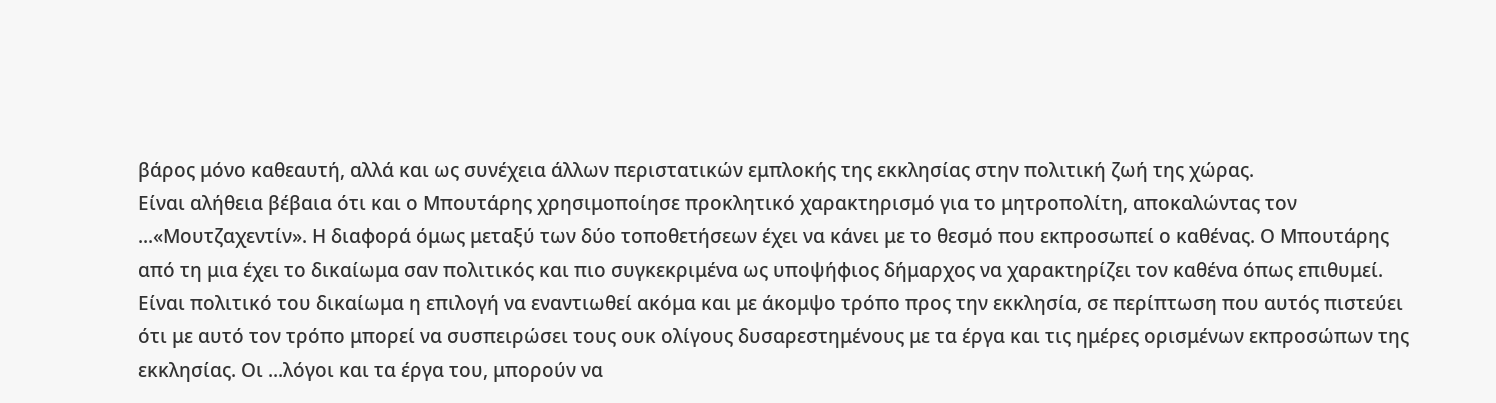βάρος μόνο καθεαυτή, αλλά και ως συνέχεια άλλων περιστατικών εμπλοκής της εκκλησίας στην πολιτική ζωή της χώρας.
Είναι αλήθεια βέβαια ότι και ο Μπουτάρης χρησιμοποίησε προκλητικό χαρακτηρισμό για το μητροπολίτη, αποκαλώντας τον ...«Μουτζαχεντίν». Η διαφορά όμως μεταξύ των δύο τοποθετήσεων έχει να κάνει με το θεσμό που εκπροσωπεί ο καθένας. Ο Μπουτάρης από τη μια έχει το δικαίωμα σαν πολιτικός και πιο συγκεκριμένα ως υποψήφιος δήμαρχος να χαρακτηρίζει τον καθένα όπως επιθυμεί. Είναι πολιτικό του δικαίωμα η επιλογή να εναντιωθεί ακόμα και με άκομψο τρόπο προς την εκκλησία, σε περίπτωση που αυτός πιστεύει ότι με αυτό τον τρόπο μπορεί να συσπειρώσει τους ουκ ολίγους δυσαρεστημένους με τα έργα και τις ημέρες ορισμένων εκπροσώπων της εκκλησίας. Οι ...λόγοι και τα έργα του, μπορούν να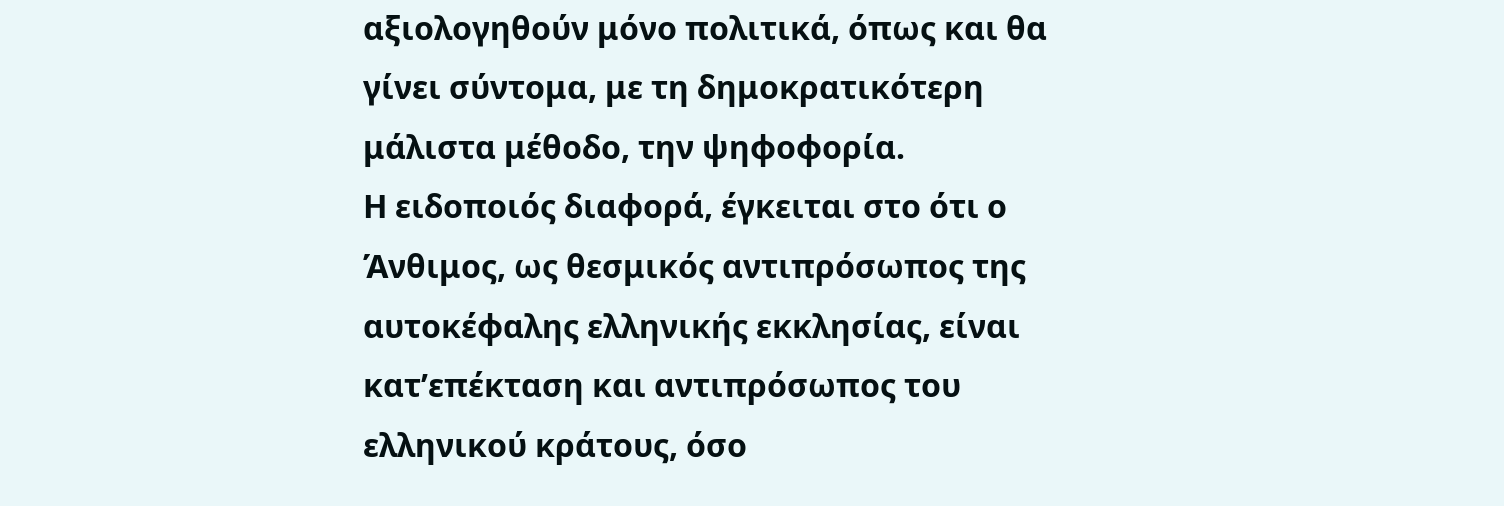αξιολογηθούν μόνο πολιτικά, όπως και θα γίνει σύντομα, με τη δημοκρατικότερη μάλιστα μέθοδο, την ψηφοφορία.
Η ειδοποιός διαφορά, έγκειται στο ότι ο Άνθιμος, ως θεσμικός αντιπρόσωπος της αυτοκέφαλης ελληνικής εκκλησίας, είναι κατ’επέκταση και αντιπρόσωπος του ελληνικού κράτους, όσο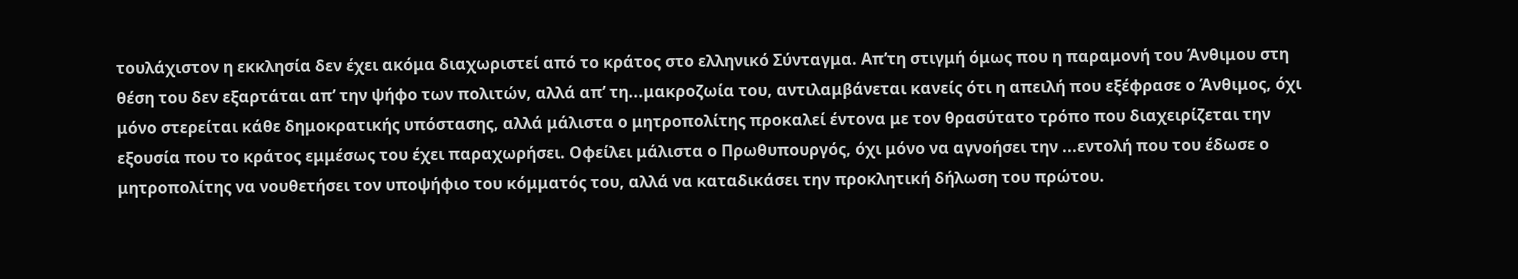τουλάχιστον η εκκλησία δεν έχει ακόμα διαχωριστεί από το κράτος στο ελληνικό Σύνταγμα. Απ’τη στιγμή όμως που η παραμονή του Άνθιμου στη θέση του δεν εξαρτάται απ’ την ψήφο των πολιτών, αλλά απ’ τη...μακροζωία του, αντιλαμβάνεται κανείς ότι η απειλή που εξέφρασε ο Άνθιμος, όχι μόνο στερείται κάθε δημοκρατικής υπόστασης, αλλά μάλιστα ο μητροπολίτης προκαλεί έντονα με τον θρασύτατο τρόπο που διαχειρίζεται την εξουσία που το κράτος εμμέσως του έχει παραχωρήσει. Οφείλει μάλιστα ο Πρωθυπουργός, όχι μόνο να αγνοήσει την ...εντολή που του έδωσε ο μητροπολίτης να νουθετήσει τον υποψήφιο του κόμματός του, αλλά να καταδικάσει την προκλητική δήλωση του πρώτου.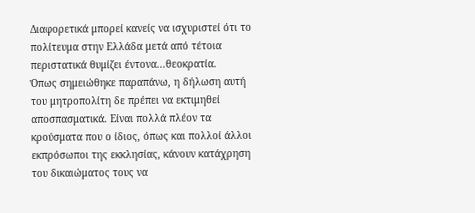Διαφορετικά μπορεί κανείς να ισχυριστεί ότι το πολίτευμα στην Ελλάδα μετά από τέτοια περιστατικά θυμίζει έντονα...θεοκρατία.
Όπως σημειώθηκε παραπάνω, η δήλωση αυτή του μητροπολίτη δε πρέπει να εκτιμηθεί αποσπασματικά. Είναι πολλά πλέον τα κρούσματα που ο ίδιος, όπως και πολλοί άλλοι εκπρόσωποι της εκκλησίας, κάνουν κατάχρηση του δικαιώματος τους να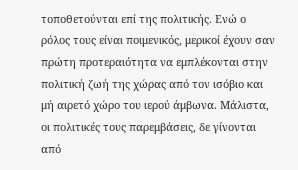τοποθετούνται επί της πολιτικής. Ενώ ο ρόλος τους είναι ποιμενικός, μερικοί έχουν σαν πρώτη προτεραιότητα να εμπλέκονται στην πολιτική ζωή της χώρας από τον ισόβιο και μή αιρετό χώρο του ιερού άμβωνα. Μάλιστα, οι πολιτικές τους παρεμβάσεις, δε γίνονται από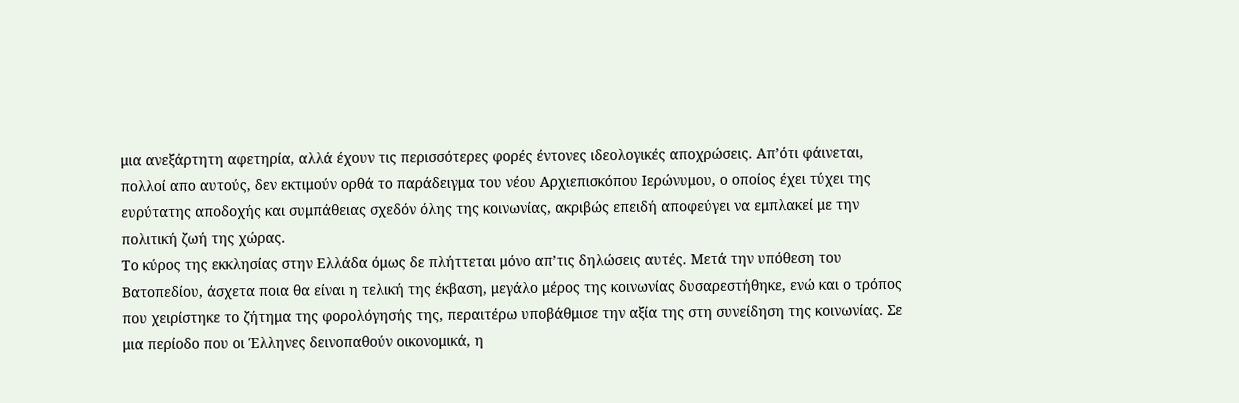μια ανεξάρτητη αφετηρία, αλλά έχουν τις περισσότερες φορές έντονες ιδεολογικές αποχρώσεις. Απ’ότι φάινεται, πολλοί απο αυτούς, δεν εκτιμούν ορθά το παράδειγμα του νέου Αρχιεπισκόπου Ιερώνυμου, ο οποίος έχει τύχει της ευρύτατης αποδοχής και συμπάθειας σχεδόν όλης της κοινωνίας, ακριβώς επειδή αποφεύγει να εμπλακεί με την πολιτική ζωή της χώρας.
Το κύρος της εκκλησίας στην Ελλάδα όμως δε πλήττεται μόνο απ’τις δηλώσεις αυτές. Μετά την υπόθεση του Βατοπεδίου, άσχετα ποια θα είναι η τελική της έκβαση, μεγάλο μέρος της κοινωνίας δυσαρεστήθηκε, ενώ και ο τρόπος που χειρίστηκε το ζήτημα της φορολόγησής της, περαιτέρω υποβάθμισε την αξία της στη συνείδηση της κοινωνίας. Σε μια περίοδο που οι Έλληνες δεινοπαθούν οικονομικά, η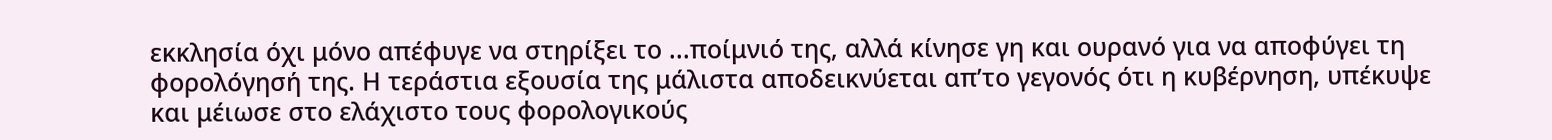εκκλησία όχι μόνο απέφυγε να στηρίξει το ...ποίμνιό της, αλλά κίνησε γη και ουρανό για να αποφύγει τη φορολόγησή της. Η τεράστια εξουσία της μάλιστα αποδεικνύεται απ’το γεγονός ότι η κυβέρνηση, υπέκυψε και μέιωσε στο ελάχιστο τους φορολογικούς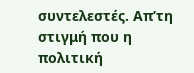συντελεστές. Απ’τη στιγμή που η πολιτική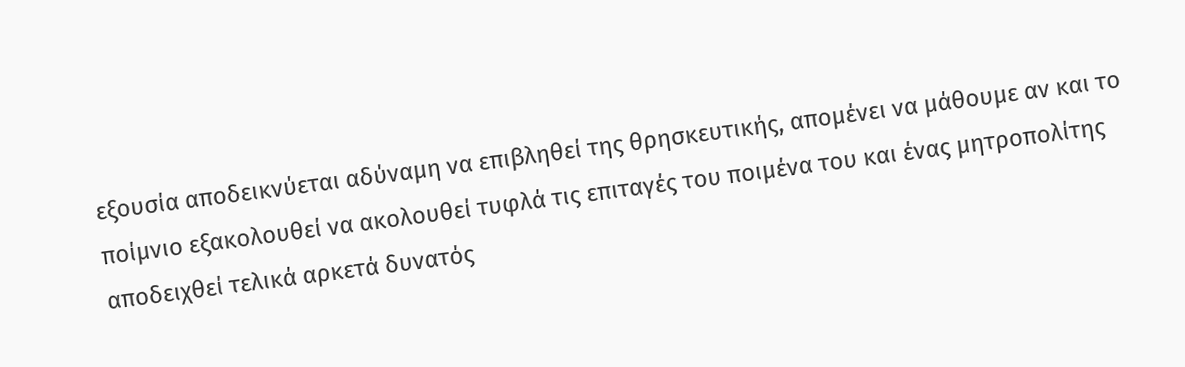εξουσία αποδεικνύεται αδύναμη να επιβληθεί της θρησκευτικής, απομένει να μάθουμε αν και το ποίμνιο εξακολουθεί να ακολουθεί τυφλά τις επιταγές του ποιμένα του και ένας μητροπολίτης αποδειχθεί τελικά αρκετά δυνατός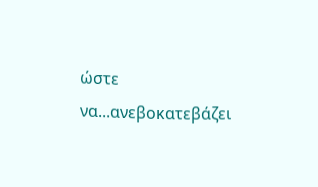ώστε να...ανεβοκατεβάζει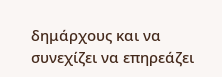δημάρχους και να συνεχίζει να επηρεάζει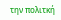την πολιτκή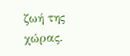ζωή της χώρας.